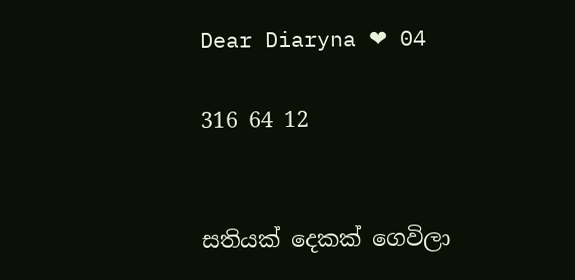Dear Diaryna ❤ 04

316 64 12


සතියක් දෙකක් ගෙවිලා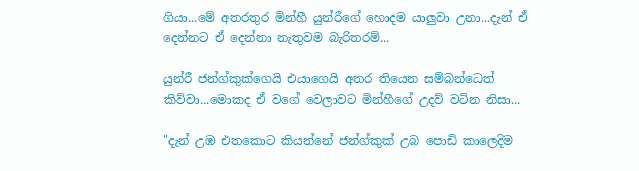ගියා...මේ අතරතුර මින්හී යුන්රීගේ හොදම යාලුවා උනා...දැන් ඒ දෙන්නට ඒ දෙන්නා නැතුවම බැරිතරම්...

යුන්රී ජන්ග්කුක්ගෙයි එයාගෙයි අතර තියෙන සම්බන්ධෙත්  කිව්වා...මොකද ඒ වගේ වෙලාවට මින්හීගේ උදව් වටින නිසා...

"දැන් උඹ එතකොට කියන්නේ ජන්ග්කුක් උබ පොඩි කාලෙදිම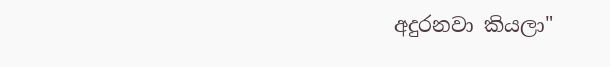අදුරනවා කියලා"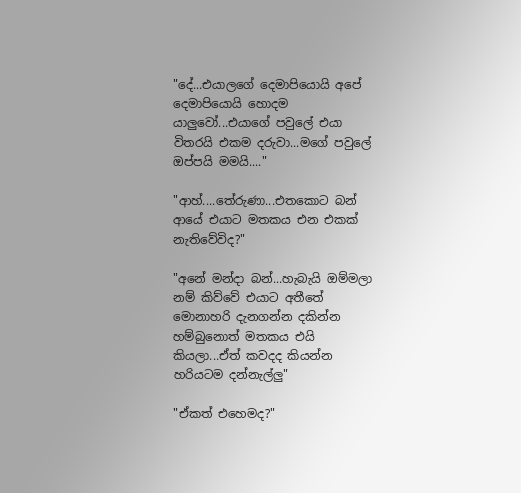"දේ...එයාලගේ දෙමාපියොයි අපේ දෙමාපියොයි හොදම යාලුවෝ...එයාගේ පවුලේ එයා විතරයි එකම දරුවා...මගේ පවුලේ ඔප්පයි මමයි...."

"ආහ්....තේරුණා...එතකොට බන් ආයේ එයාට මතකය එන එකක් නැතිවේවිද?"

"අනේ මන්දා බන්...හැබැයි ඔම්මලා නම් කිව්වේ එයාට අතීතේ මොනාහරි දැනගන්න දකින්න හම්බුනොත් මතකය එයි කියලා...ඒත් කවදද කියන්න හරියටම දන්නැල්ලු"

"ඒකත් එහෙමද?"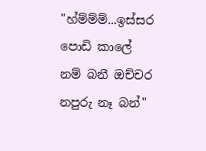"හ්ම්ම්ම්...ඉස්සර පොඩි කාලේ නම් බනී ඔච්චර නපුරු නෑ බන්"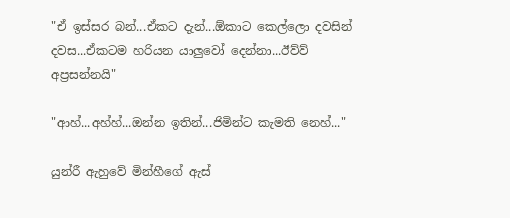"ඒ ඉස්සර බන්...ඒකට දැන්...ඕකාට කෙල්ලො දවසින් දවස...ඒකටම හරියන යාලුවෝ දෙන්නා...ඊව්ව් අප්‍රසන්නයි"

"ආහ්...අහ්හ්...ඔන්න ඉතින්...ජිමින්ට කැමති නෙහ්..."

යුන්රී ඇහුවේ මින්හීගේ ඇස්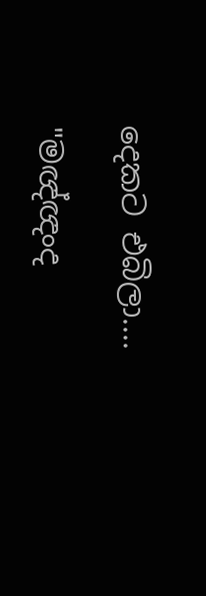දෙකට එබිලා....

"මඥ්ඥංද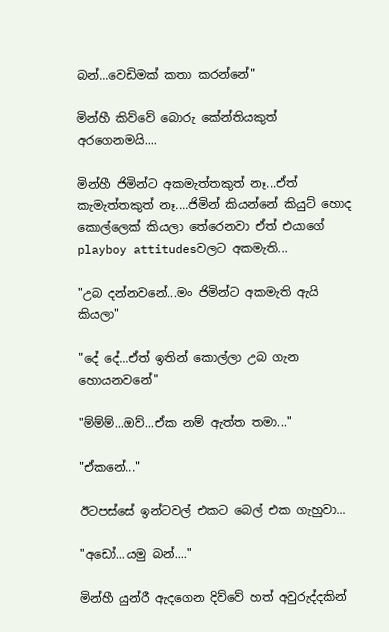බන්...වෙඩිමක් කතා කරන්නේ"

මින්හී කිව්වේ බොරු කේන්තියකුත් අරගෙනමයි....

මින්හී ජිමින්ට අකමැත්තකුත් නෑ...ඒත් කැමැත්තකුත් නෑ....ජිමින් කියන්නේ කියුට් හොද කොල්ලෙක් කියලා තේරෙනවා ඒත් එයාගේ playboy attitudesවලට අකමැති...

"උබ දන්නවනේ...මං ජිමින්ට අකමැති ඇයි කියලා"

"දේ දේ...ඒත් ඉතින් කොල්ලා උබ ගැන හොයනවනේ"

"ම්ම්ම්...ඔව්...ඒක නම් ඇත්‍ත තමා..."

"ඒකනේ..."

ඊටපස්සේ ඉන්ටවල් එකට බෙල් එක ගැහුවා...

"අඩෝ...යමු බන්...."

මින්හී යුන්රී ඇදගෙන දිව්වේ හත් අවුරුද්දකින්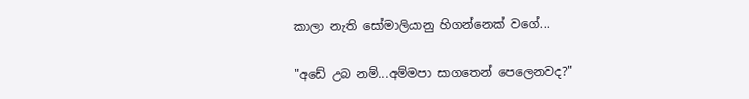කාලා නැති සෝමාලියානු හිගන්නෙක් වගේ...

"අඩේ උබ නම්...අම්මපා සාගතෙන් පෙලෙනවද?"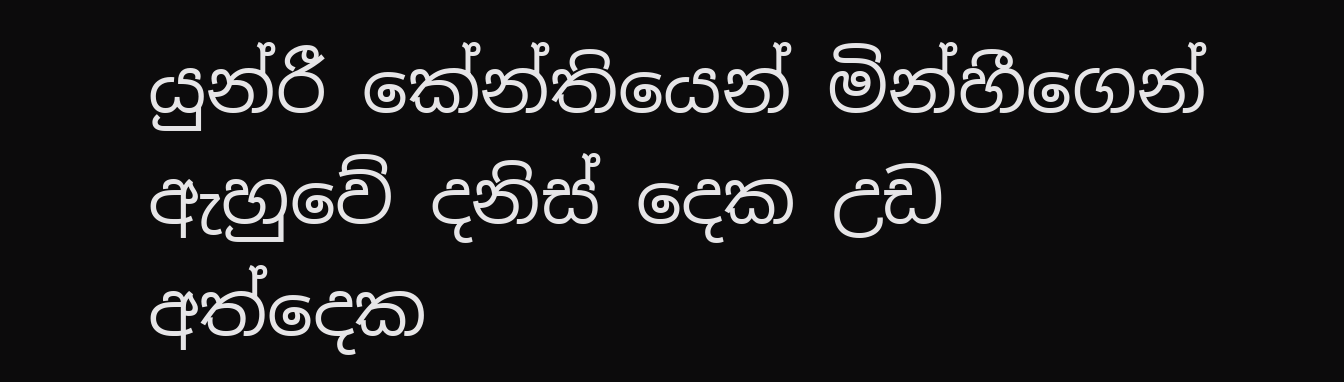යුන්රී කේන්තියෙන් මින්හීගෙන් ඇහුවේ දනිස් දෙක උඩ අත්දෙක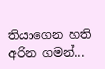තියාගෙන හති අරින ගමන්...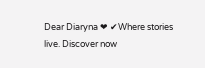Dear Diaryna ❤ ✔Where stories live. Discover now